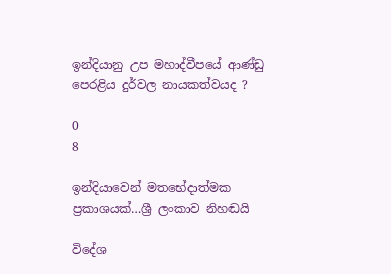ඉන්දියානු උප මහාද්වීපයේ ආණ්ඩු පෙරළිය දුර්වල නායකත්වයද ?

0
8

ඉන්දියාවෙන් මතභේදාත්මක ප්‍රකාශයක්…ශ්‍රී ලංකාව නිහඬයි

විදේශ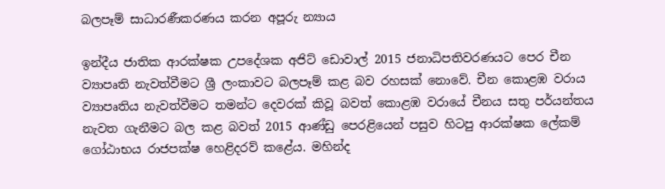බලපෑම් සාධාරණීකරණය කරන අපූරු න්‍යාය

ඉන්දීය ජාතික ආරක්ෂක උපදේශක අජිට් ඩොවාල් 2015 ජනාධිපතිවරණයට පෙර චීන ව්‍යාපෘති නැවත්වීමට ශ්‍රී ලංකාවට බලපෑම් කළ බව රහසක් නොවේ. චීන කොළඹ වරාය ව්‍යාපෘතිය නැවත්වීමට තමන්ට දෙවරක් කිවූ බවත් කොළඹ වරායේ චීනය සතු පර්යන්තය නැවත ගැනීමට බල කළ බවත් 2015 ආණ්ඩු පෙරළියෙන් පසුව හිටපු ආරක්ෂක ලේකම් ගෝඨාභය රාජපක්ෂ හෙළිදරව් කළේය. මහින්ද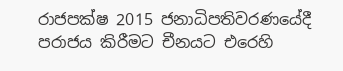රාජපක්ෂ 2015 ජනාධිපතිවරණයේදී පරාජය කිරීමට චීනයට එරෙහි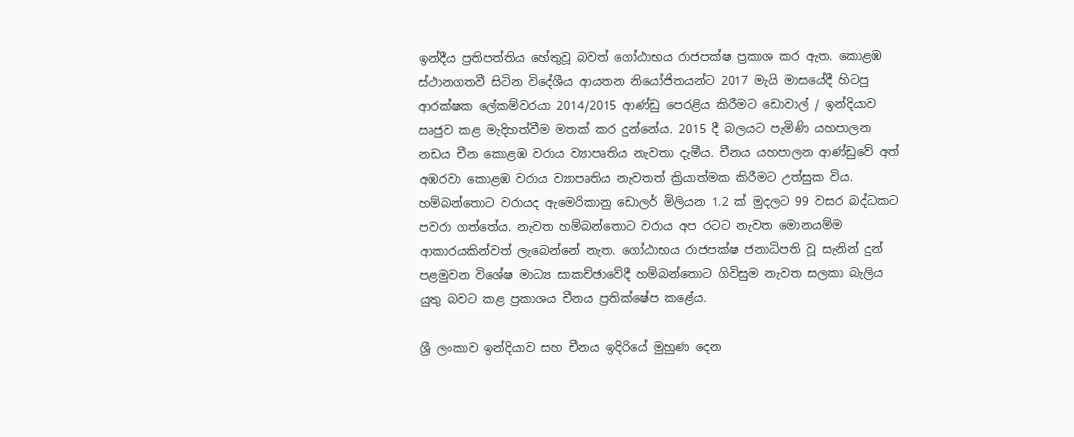ඉන්දීය ප්‍රතිපත්තිය හේතුවූ බවත් ගෝඨාභය රාජපක්ෂ ප්‍රකාශ කර ඇත. කොළඹ ස්ථානගතවී සිටින විදේශීය ආයතන නියෝජිතයන්ට 2017 මැයි මාසයේදී හිටපු ආරක්ෂක ලේකම්වරයා 2014/2015 ආණ්ඩු පෙරළිය කිරීමට ඩොවාල් / ඉන්දියාව ඍජුව කළ මැදිහත්වීම මතක් කර දුන්නේය. 2015 දී බලයට පැමිණි යහපාලන නඩය චීන කොළඹ වරාය ව්‍යාපෘතිය නැවතා දැමීය. චීනය යහපාලන ආණ්ඩුවේ අත් අඹරවා කොළඹ වරාය ව්‍යාපෘතිය නැවතත් ක්‍රියාත්මක කිරීමට උත්සුක විය. හම්බන්තොට වරායද ඇමෙරිකානු ඩොලර් මිලියන 1.2 ක් මුදලට 99 වසර බද්ධකට පවරා ගත්තේය. නැවත හම්බන්තොට වරාය අප රටට නැවත මොනයම්ම ආකාරයකින්වත් ලැබෙන්නේ නැත. ගෝඨාභය රාජපක්ෂ ජනාධිපති වූ සැනින් දුන් පළමුවන විශේෂ මාධ්‍ය සාකච්ඡාවේදී හම්බන්තොට ගිවිසුම නැවත සලකා බැලිය යුතු බවට කළ ප්‍රකාශය චීනය ප්‍රතික්ෂේප කළේය.

ශ්‍රී ලංකාව ඉන්දියාව සහ චීනය ඉදිරියේ මුහුණ දෙන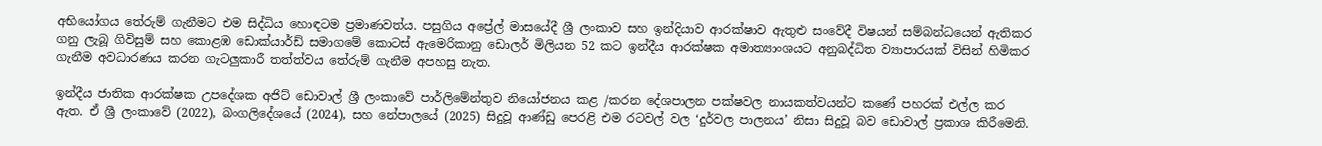අභියෝගය තේරුම් ගැනීමට එම සිද්ධිය හොඳටම ප්‍රමාණවත්ය. පසුගිය අප්‍රේල් මාසයේදී ශ්‍රී ලංකාව සහ ඉන්දියාව ආරක්ෂාව ඇතුළු සංවේදී විෂයන් සම්බන්ධයෙන් ඇතිකර ගනු ලැබූ ගිවිසුම් සහ කොළඹ ඩොක්යාර්ඩ් සමාගමේ කොටස් ඇමෙරිකානු ඩොලර් මිලියන 52 කට ඉන්දීය ආරක්ෂක අමාත්‍යාංශයට අනුබද්ධිත ව්‍යාපාරයක් විසින් හිමිකර ගැනීම අවධාරණය කරන ගැටලුකාරී තත්ත්වය තේරුම් ගැනීම අපහසු නැත.

ඉන්දීය ජාතික ආරක්ෂක උපදේශක අජිට් ඩොවාල් ශ්‍රී ලංකාවේ පාර්ලිමේන්තුව නියෝජනය කළ /කරන දේශපාලන පක්ෂවල නායකත්වයන්ට කණේ පහරක් එල්ල කර ඇත. ඒ ශ්‍රී ලංකාවේ (2022), බංගලිදේශයේ (2024), සහ නේපාලයේ (2025) සිදුවූ ආණ්ඩු පෙරළි එම රටවල් වල ‘දුර්වල පාලනය’ නිසා සිදුවූ බව ඩොවාල් ප්‍රකාශ කිරීමෙනි.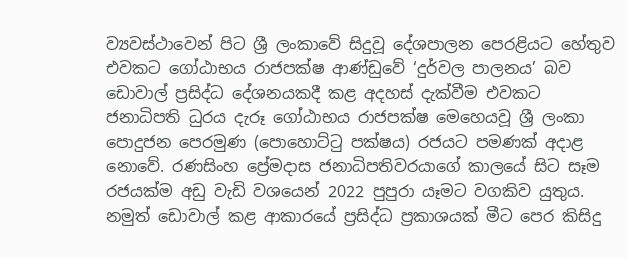ව්‍යවස්ථාවෙන් පිට ශ්‍රී ලංකාවේ සිදුවූ දේශපාලන පෙරළියට හේතුව එවකට ගෝඨාභය රාජපක්ෂ ආණ්ඩුවේ ‘දුර්වල පාලනය’ බව ඩොවාල් ප්‍රසිද්ධ දේශනයකදී කළ අදහස් දැක්වීම එවකට ජනාධිපති ධුරය දැරූ ගෝඨාභය රාජපක්ෂ මෙහෙයවූ ශ්‍රී ලංකා පොදුජන පෙරමුණ (පොහොට්ටු පක්ෂය) රජයට පමණක් අදාළ නොවේ. රණසිංහ ප්‍රේමදාස ජනාධිපතිවරයාගේ කාලයේ සිට සෑම රජයක්ම අඩු වැඩි වශයෙන් 2022 පුපුරා යෑමට වගකිව යුතුය. නමුත් ඩොවාල් කළ ආකාරයේ ප්‍රසිද්ධ ප්‍රකාශයක් මීට පෙර කිසිදු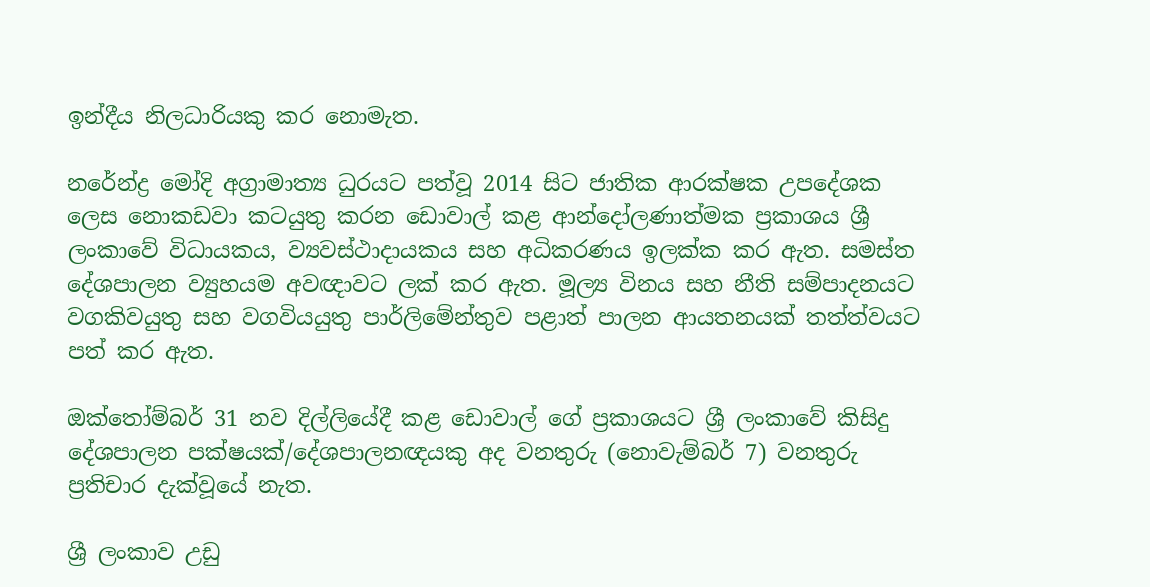ඉන්දීය නිලධාරියකු කර නොමැත.

නරේන්ද්‍ර මෝදි අග්‍රාමාත්‍ය ධුරයට පත්වූ 2014 සිට ජාතික ආරක්ෂක උපදේශක ලෙස නොකඩවා කටයුතු කරන ඩොවාල් කළ ආන්දෝලණාත්මක ප්‍රකාශය ශ්‍රී ලංකාවේ විධායකය, ව්‍යවස්ථාදායකය සහ අධිකරණය ඉලක්ක කර ඇත. සමස්ත දේශපාලන ව්‍යුහයම අවඥාවට ලක් කර ඇත. මූල්‍ය විනය සහ නීති සම්පාදනයට වගකිවයුතු සහ වගවියයුතු පාර්ලිමේන්තුව පළාත් පාලන ආයතනයක් තත්ත්වයට පත් කර ඇත.

ඔක්තෝම්බර් 31 නව දිල්ලියේදී කළ ඩොවාල් ගේ ප්‍රකාශයට ශ්‍රී ලංකාවේ කිසිදු දේශපාලන පක්ෂයක්/දේශපාලනඥයකු අද වනතුරු (නොවැම්බර් 7) වනතුරු ප්‍රතිචාර දැක්වූයේ නැත.

ශ්‍රී ලංකාව උඩු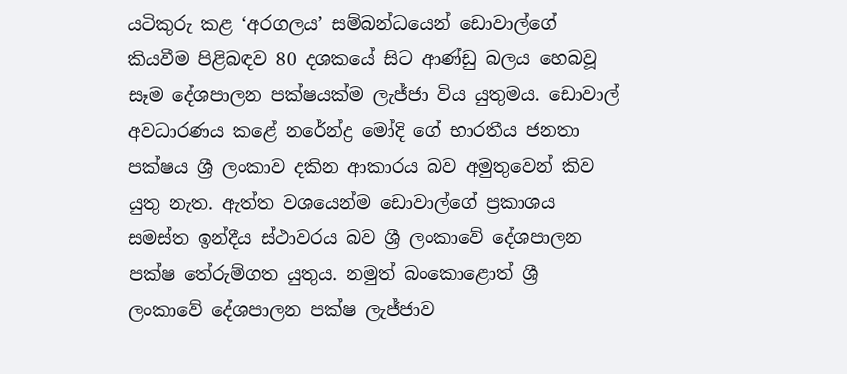යටිකුරු කළ ‘අරගලය’ සම්බන්ධයෙන් ඩොවාල්ගේ කියවීම පිළිබඳව 80 දශකයේ සිට ආණ්ඩු බලය හෙබවූ සෑම දේශපාලන පක්ෂයක්ම ලැජ්ජා විය යුතුමය. ඩොවාල් අවධාරණය කළේ නරේන්ද්‍ර මෝදි ගේ භාරතීය ජනතා පක්ෂය ශ්‍රී ලංකාව දකින ආකාරය බව අමුතුවෙන් කිව යුතු නැත. ඇත්ත වශයෙන්ම ඩොවාල්ගේ ප්‍රකාශය සමස්ත ඉන්දීය ස්ථාවරය බව ශ්‍රී ලංකාවේ දේශපාලන පක්ෂ තේරුම්ගත යුතුය. නමුත් බංකොළොත් ශ්‍රී ලංකාවේ දේශපාලන පක්ෂ ලැජ්ජාව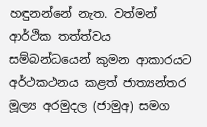හඳුනන්නේ නැත. වත්මන් ආර්ථික තත්ත්වය සම්බන්ධයෙන් කුමන ආකාරයට අර්ථකථනය කළත් ජාත්‍යන්තර මූල්‍ය අරමුදල (ජාමුඅ) සමග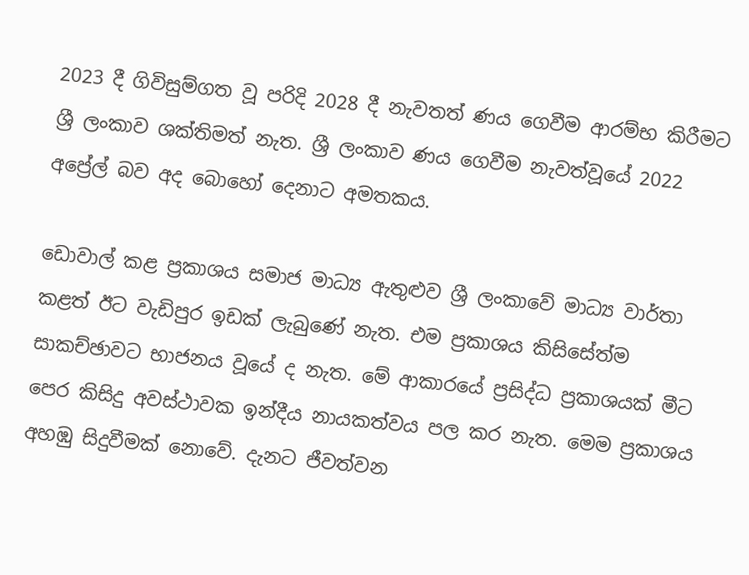2023 දී ගිවිසුම්ගත වූ පරිදි 2028 දී නැවතත් ණය ගෙවීම ආරම්භ කිරීමට ශ්‍රී ලංකාව ශක්තිමත් නැත. ශ්‍රී ලංකාව ණය ගෙවීම නැවත්වූයේ 2022 අප්‍රේල් බව අද බොහෝ දෙනාට අමතකය.

ඩොවාල් කළ ප්‍රකාශය සමාජ මාධ්‍ය ඇතුළුව ශ්‍රී ලංකාවේ මාධ්‍ය වාර්තා කළත් ඊට වැඩිපුර ඉඩක් ලැබුණේ නැත. එම ප්‍රකාශය කිසිසේත්ම සාකච්ඡාවට භාජනය වූයේ ද නැත. මේ ආකාරයේ ප්‍රසිද්ධ ප්‍රකාශයක් මීට පෙර කිසිදු අවස්ථාවක ඉන්දීය නායකත්වය පල කර නැත. මෙම ප්‍රකාශය අහඹු සිදුවීමක් නොවේ. දැනට ජීවත්වන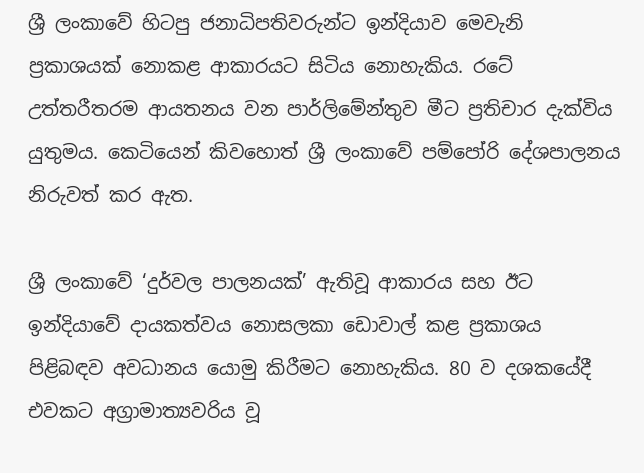ශ්‍රී ලංකාවේ හිටපු ජනාධිපතිවරුන්ට ඉන්දියාව මෙවැනි ප්‍රකාශයක් නොකළ ආකාරයට සිටිය නොහැකිය. රටේ උත්තරීතරම ආයතනය වන පාර්ලිමේන්තුව මීට ප්‍රතිචාර දැක්විය යුතුමය. කෙටියෙන් කිවහොත් ශ්‍රී ලංකාවේ පම්පෝරි දේශපාලනය නිරුවත් කර ඇත.

ශ්‍රී ලංකාවේ ‘දුර්වල පාලනයක්’ ඇතිවූ ආකාරය සහ ඊට ඉන්දියාවේ දායකත්වය නොසලකා ඩොවාල් කළ ප්‍රකාශය පිළිබඳව අවධානය යොමු කිරීමට නොහැකිය. 80 ව දශකයේදී එවකට අග්‍රාමාත්‍යවරිය වූ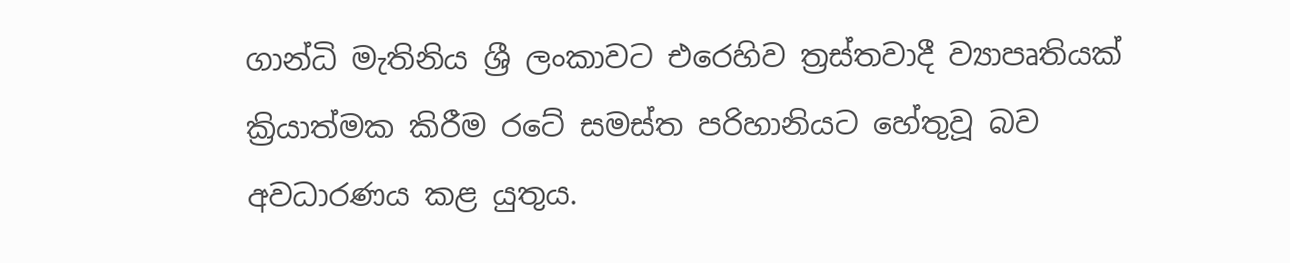ගාන්ධි මැතිනිය ශ්‍රී ලංකාවට එරෙහිව ත්‍රස්තවාදී ව්‍යාපෘතියක් ක්‍රියාත්මක කිරීම රටේ සමස්ත පරිහානියට හේතුවූ බව අවධාරණය කළ යුතුය.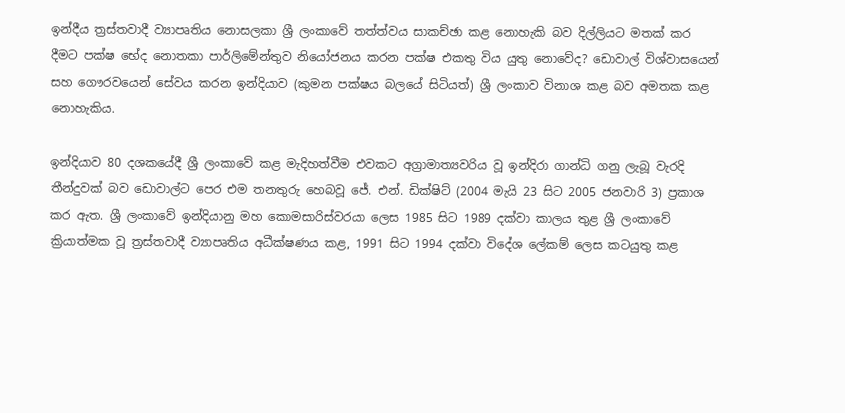ඉන්දීය ත්‍රස්තවාදී ව්‍යාපෘතිය නොසලකා ශ්‍රී ලංකාවේ තත්ත්වය සාකච්ඡා කළ නොහැකි බව දිල්ලියට මතක් කර දීමට පක්ෂ භේද නොතකා පාර්ලිමේන්තුව නියෝජනය කරන පක්ෂ එකතු විය යුතු නොවේද? ඩොවාල් විශ්වාසයෙන් සහ ගෞරවයෙන් සේවය කරන ඉන්දියාව (කුමන පක්ෂය බලයේ සිටියත්) ශ්‍රී ලංකාව විනාශ කළ බව අමතක කළ නොහැකිය.

ඉන්දියාව 80 දශකයේදී ශ්‍රී ලංකාවේ කළ මැදිහත්වීම එවකට අග්‍රාමාත්‍යවරිය වූ ඉන්දිරා ගාන්ධි ගනු ලැබූ වැරදි තීන්දුවක් බව ඩොවාල්ට පෙර එම තනතුරු හෙබවූ ජේ. එන්. ඩික්ෂිට් (2004 මැයි 23 සිට 2005 ජනවාරි 3) ප්‍රකාශ කර ඇත. ශ්‍රී ලංකාවේ ඉන්දියානු මහ කොමසාරිස්වරයා ලෙස 1985 සිට 1989 දක්වා කාලය තුළ ශ්‍රී ලංකාවේ ක්‍රියාත්මක වූ ත්‍රස්තවාදී ව්‍යාපෘතිය අධීක්ෂණය කළ, 1991 සිට 1994 දක්වා විදේශ ලේකම් ලෙස කටයුතු කළ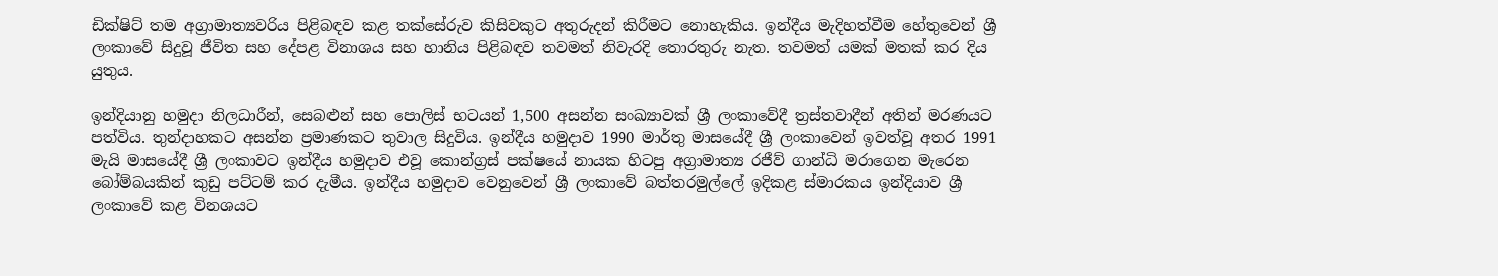ඩික්ෂිට් තම අග්‍රාමාත්‍යවරිය පිළිබඳව කළ තක්සේරුව කිසිවකුට අතුරුදන් කිරීමට නොහැකිය. ඉන්දීය මැදිහත්වීම හේතුවෙන් ශ්‍රී ලංකාවේ සිදුවූ ජීවිත සහ දේපළ විනාශය සහ හානිය පිළිබඳව තවමත් නිවැරදි තොරතුරු නැත. තවමත් යමක් මතක් කර දිය යුතුය.

ඉන්දියානු හමුදා නිලධාරීන්, සෙබළුන් සහ පොලිස් භටයන් 1,500 අසන්න සංඛ්‍යාවක් ශ්‍රී ලංකාවේදී ත්‍රස්තවාදීන් අතින් මරණයට පත්විය. තුන්දාහකට අසන්න ප්‍රමාණකට තුවාල සිදුවිය. ඉන්දීය හමුදාව 1990 මාර්තු මාසයේදී ශ්‍රී ලංකාවෙන් ඉවත්වූ අතර 1991 මැයි මාසයේදී ශ්‍රී ලංකාවට ඉන්දීය හමුදාව එවූ කොන්ග්‍රස් පක්ෂයේ නායක හිටපු අග්‍රාමාත්‍ය රජීව් ගාන්ධි මරාගෙන මැරෙන බෝම්බයකින් කුඩු පට්ටම් කර දැමීය. ඉන්දීය හමුදාව වෙනුවෙන් ශ්‍රී ලංකාවේ බත්තරමුල්ලේ ඉදිකළ ස්මාරකය ඉන්දියාව ශ්‍රී ලංකාවේ කළ විනශයට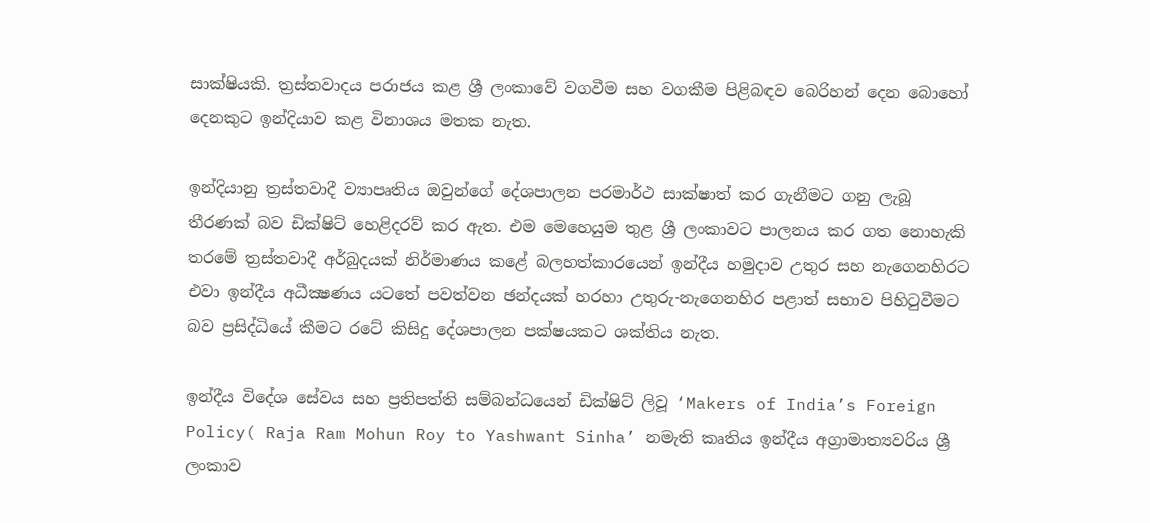සාක්ෂියකි. ත්‍රස්තවාදය පරාජය කළ ශ්‍රී ලංකාවේ වගවීම සහ වගකීම පිළිබඳව බෙරිහන් දෙන බොහෝ දෙනකුට ඉන්දියාව කළ විනාශය මතක නැත.

ඉන්දියානු ත්‍රස්තවාදී ව්‍යාපෘතිය ඔවුන්ගේ දේශපාලන පරමාර්ථ සාක්ෂාත් කර ගැනීමට ගනු ලැබූ තීරණක් බව ඩික්ෂිට් හෙළිදරව් කර ඇත. එම මෙහෙයුම තුළ ශ්‍රී ලංකාවට පාලනය කර ගත නොහැකි තරමේ ත්‍රස්තවාදී අර්බුදයක් නිර්මාණය කළේ බලහත්කාරයෙන් ඉන්දීය හමුදාව උතුර සහ නැගෙනහිරට එවා ඉන්දීය අධීක්‍ෂණය යටතේ පවත්වන ඡන්දයක් හරහා උතුරු-නැගෙනහිර පළාත් සභාව පිහිටුවීමට බව ප්‍රසිද්ධියේ කීමට රටේ කිසිදු දේශපාලන පක්ෂයකට ශක්තිය නැත.

ඉන්දීය විදේශ සේවය සහ ප්‍රතිපත්ති සම්බන්ධයෙන් ඩික්ෂිට් ලිවූ ‘Makers of India’s Foreign Policy( Raja Ram Mohun Roy to Yashwant Sinha’ නමැති කෘතිය ඉන්දීය අග්‍රාමාත්‍යවරිය ශ්‍රී ලංකාව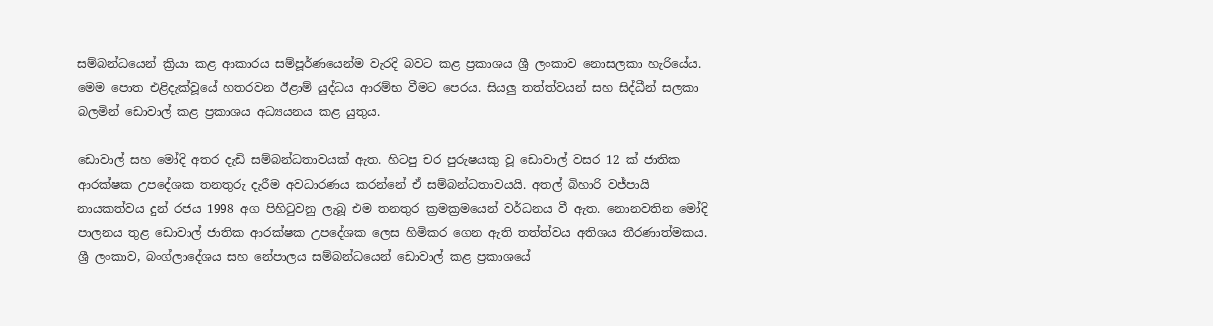සම්බන්ධයෙන් ක්‍රියා කළ ආකාරය සම්පූර්ණයෙන්ම වැරදි බවට කළ ප්‍රකාශය ශ්‍රී ලංකාව නොසලකා හැරියේය. මෙම පොත එළිදැක්වූයේ හතරවන ඊළාම් යුද්ධය ආරම්භ වීමට පෙරය. සියලු තත්ත්වයන් සහ සිද්ධීන් සලකා බලමින් ඩොවාල් කළ ප්‍රකාශය අධ්‍යයනය කළ යුතුය.

ඩොවාල් සහ මෝදි අතර දැඩි සම්බන්ධතාවයක් ඇත. හිටපු චර පුරුෂයකු වූ ඩොවාල් වසර 12 ක් ජාතික ආරක්ෂක උපදේශක තනතුරු දැරීම අවධාරණය කරන්නේ ඒ සම්බන්ධතාවයයි. අතල් බිහාරි වජ්පායි නායකත්වය දුන් රජය 1998 අග පිහිටුවනු ලැබූ එම තනතුර ක්‍රමක්‍රමයෙන් වර්ධනය වී ඇත. නොනවතින මෝදි පාලනය තුළ ඩොවාල් ජාතික ආරක්ෂක උපදේශක ලෙස හිමිකර ගෙන ඇති තත්ත්වය අතිශය තීරණාත්මකය. ශ්‍රී ලංකාව, බංග්ලාදේශය සහ නේපාලය සම්බන්ධයෙන් ඩොවාල් කළ ප්‍රකාශයේ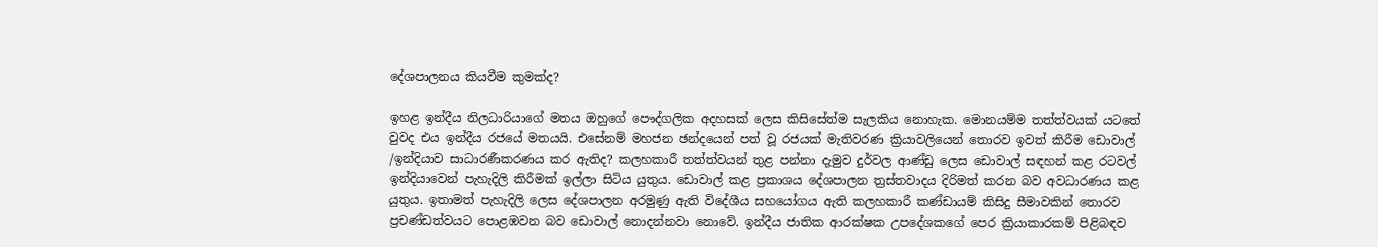දේශපාලනය කියවීම කුමක්ද?

ඉහළ ඉන්දීය නිලධාරියාගේ මතය ඔහුගේ පෞද්ගලික අදහසක් ලෙස කිසිසේත්ම සැලකිය නොහැක. මොනයම්ම තත්ත්වයක් යටතේ වුවද එය ඉන්දීය රජයේ මතයයි. එසේනම් මහජන ඡන්දයෙන් පත් වූ රජයක් මැතිවරණ ක්‍රියාවලියෙන් තොරව ඉවත් කිරීම ඩොවාල් /ඉන්දියාව සාධාරණීකරණය කර ඇතිද? කලහකාරී තත්ත්වයන් තුළ පන්නා දැමුව දුර්වල ආණ්ඩු ලෙස ඩොවාල් සඳහන් කළ රටවල් ඉන්දියාවෙන් පැහැදිලි කිරීමක් ඉල්ලා සිටිය යුතුය. ඩොවාල් කළ ප්‍රකාශය දේශපාලන ත්‍රස්තවාදය දිරිමත් කරන බව අවධාරණය කළ යුතුය. ඉතාමත් පැහැදිලි ලෙස දේශපාලන අරමුණු ඇති විදේශීය සහයෝගය ඇති කලහකාරී කණ්ඩායම් කිසිදු සීමාවකින් තොරව ප්‍රචණ්ඩත්වයට පොළඹවන බව ඩොවාල් නොදන්නවා නොවේ. ඉන්දීය ජාතික ආරක්ෂක උපදේශකගේ පෙර ක්‍රියාකාරකම් පිළිබඳව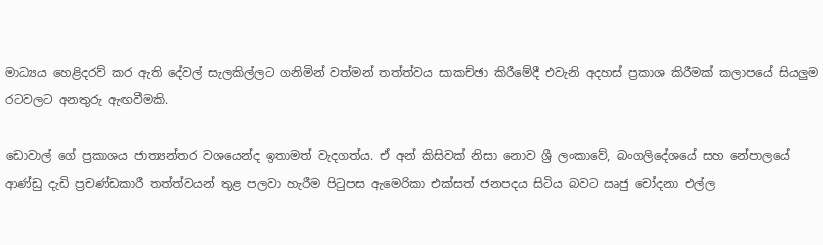මාධ්‍යය හෙළිදරව් කර ඇති දේවල් සැලකිල්ලට ගනිමින් වත්මන් තත්ත්වය සාකච්ඡා කිරීමේදී එවැනි අදහස් ප්‍රකාශ කිරීමක් කලාපයේ සියලුම රටවලට අනතුරු ඇඟවීමකි.

ඩොවාල් ගේ ප්‍රකාශය ජාත්‍යන්තර වශයෙන්ද ඉතාමත් වැදගත්ය. ඒ අන් කිසිවක් නිසා නොව ශ්‍රී ලංකාවේ, බංගලිදේශයේ සහ නේපාලයේ ආණ්ඩු දැඩි ප්‍රචණ්ඩකාරී තත්ත්වයන් තුළ පලවා හැරීම පිටුපස ඇමෙරිකා එක්සත් ජනපදය සිටිය බවට ඍජු චෝදනා එල්ල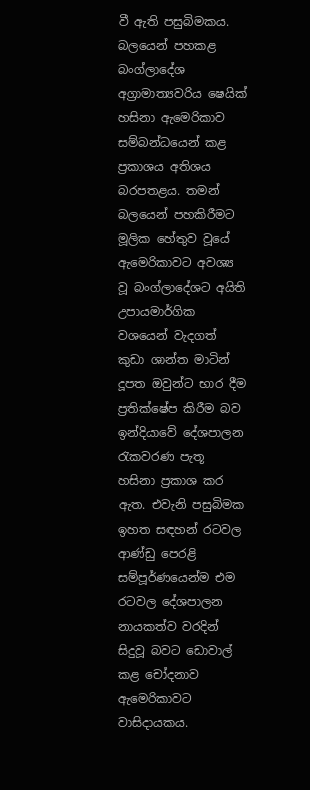වී ඇති පසුබිමකය. බලයෙන් පහකළ බංග්ලාදේශ අග්‍රාමාත්‍යවරිය ෂෙයික් හසිනා ඇමෙරිකාව සම්බන්ධයෙන් කළ ප්‍රකාශය අතිශය බරපතළය. තමන් බලයෙන් පහකිරීමට මූලික හේතුව වූයේ ඇමෙරිකාවට අවශ්‍ය වූ බංග්ලාදේශට අයිති උපායමාර්ගික වශයෙන් වැදගත් කුඩා ශාන්ත මාටින් දූපත ඔවුන්ට භාර දීම ප්‍රතික්ෂේප කිරීම බව ඉන්දියාවේ දේශපාලන රැකවරණ පැතූ හසිනා ප්‍රකාශ කර ඇත. එවැනි පසුබිමක ඉහත සඳහන් රටවල ආණ්ඩු පෙරළි සම්පූර්ණයෙන්ම එම රටවල දේශපාලන නායකත්ව වරදින් සිදුවූ බවට ඩොවාල් කළ චෝදනාව ඇමෙරිකාවට වාසිදායකය.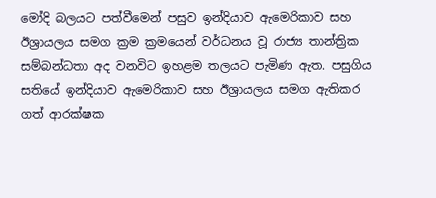මෝදි බලයට පත්වීමෙන් පසුව ඉන්දියාව ඇමෙරිකාව සහ ඊශ්‍රායලය සමග ක්‍රම ක්‍රමයෙන් වර්ධනය වූ රාජ්‍ය තාන්ත්‍රික සම්බන්ධතා අද වනවිට ඉහළම තලයට පැමිණ ඇත. පසුගිය සතියේ ඉන්දියාව ඇමෙරිකාව සහ ඊශ්‍රායලය සමග ඇතිකර ගත් ආරක්ෂක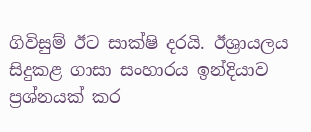ගිවිසුම් ඊට සාක්ෂි දරයි. ඊශ්‍රායලය සිදුකළ ගාසා සංහාරය ඉන්දියාව ප්‍රශ්නයක් කර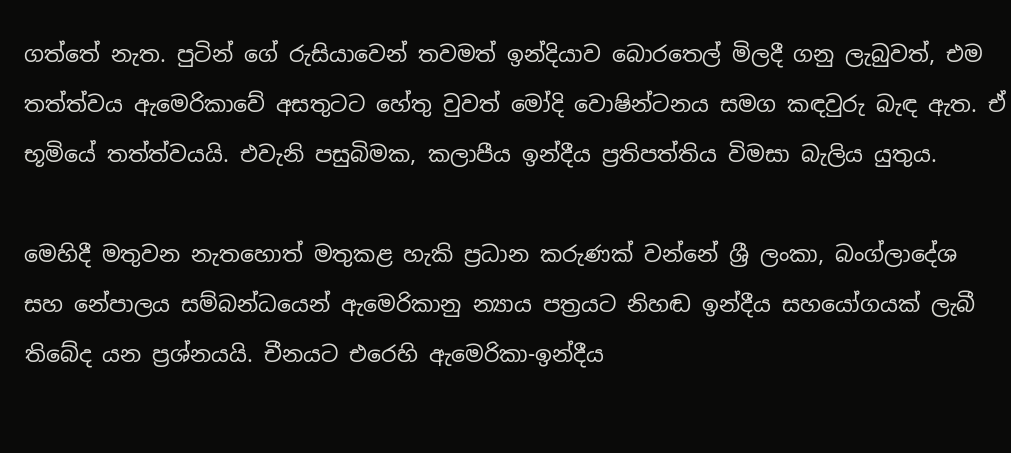ගත්තේ නැත. පුටින් ගේ රුසියාවෙන් තවමත් ඉන්දියාව බොරතෙල් මිලදී ගනු ලැබුවත්, එම තත්ත්වය ඇමෙරිකාවේ අසතුටට හේතු වුවත් මෝදි වොෂින්ටනය සමග කඳවුරු බැඳ ඇත. ඒ භූමියේ තත්ත්වයයි. එවැනි පසුබිමක, කලාපීය ඉන්දීය ප්‍රතිපත්තිය විමසා බැලිය යුතුය.

මෙහිදී මතුවන නැතහොත් මතුකළ හැකි ප්‍රධාන කරුණක් වන්නේ ශ්‍රී ලංකා, බංග්ලාදේශ සහ නේපාලය සම්බන්ධයෙන් ඇමෙරිකානු න්‍යාය පත්‍රයට නිහඬ ඉන්දීය සහයෝගයක් ලැබී තිබේද යන ප්‍රශ්නයයි. චීනයට එරෙහි ඇමෙරිකා-ඉන්දීය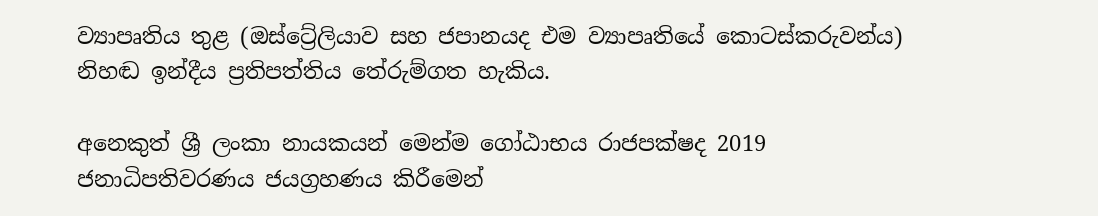ව්‍යාපෘතිය තුළ (ඔස්ට්‍රේලියාව සහ ජපානයද එම ව්‍යාපෘතියේ කොටස්කරුවන්ය) නිහඬ ඉන්දීය ප්‍රතිපත්තිය තේරුම්ගත හැකිය.

අනෙකුත් ශ්‍රී ලංකා නායකයන් මෙන්ම ගෝඨාභය රාජපක්ෂද 2019 ජනාධිපතිවරණය ජයග්‍රහණය කිරීමෙන්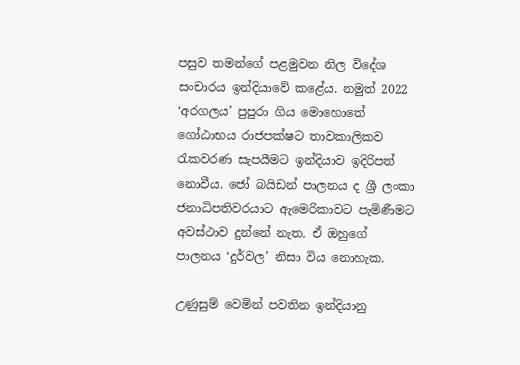පසුව තමන්ගේ පළමුවන නිල විදේශ සංචාරය ඉන්දියාවේ කළේය. නමුත් 2022 ‘අරගලය’ පුපුරා ගිය මොහොතේ ගෝඨාභය රාජපක්ෂට තාවකාලිකව රැකවරණ සැපයීමට ඉන්දියාව ඉදිරිපත් නොවීය. ජෝ බයිඩන් පාලනය ද ශ්‍රී ලංකා ජනාධිපතිවරයාට ඇමෙරිකාවට පැමිණීමට අවස්ථාව දුන්නේ නැත. ඒ ඔහුගේ පාලනය ‘දුර්වල’ නිසා විය නොහැක.

උණුසුම් වෙමින් පවතින ඉන්දියානු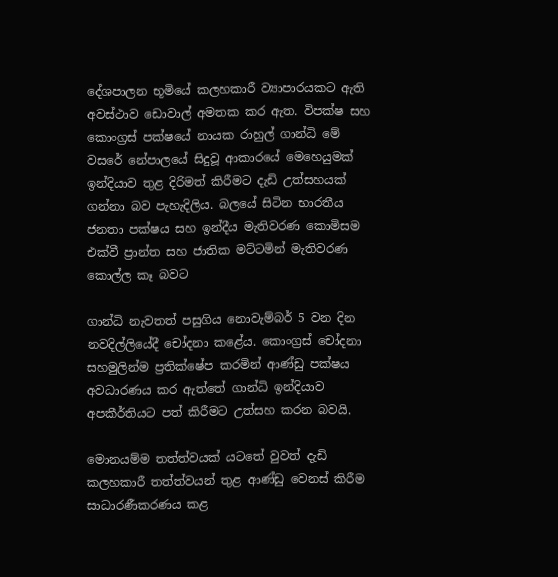දේශපාලන භූමියේ කලහකාරී ව්‍යාපාරයකට ඇති අවස්ථාව ඩොවාල් අමතක කර ඇත. විපක්ෂ සහ කොංග්‍රස් පක්ෂයේ නායක රාහුල් ගාන්ධි මේ වසරේ නේපාලයේ සිදුවූ ආකාරයේ මෙහෙයුමක් ඉන්දියාව තුළ දිරිමත් කිරීමට දැඩි උත්සහයක් ගන්නා බව පැහැදිලිය. බලයේ සිටින භාරතීය ජනතා පක්ෂය සහ ඉන්දීය මැතිවරණ කොමිසම එක්වී ප්‍රාන්ත සහ ජාතික මට්ටමින් මැතිවරණ කොල්ල කෑ බවට

ගාන්ධි නැවතත් පසුගිය නොවැම්බර් 5 වන දින නවදිල්ලියේදී චෝදනා කළේය. කොංග්‍රස් චෝදනා සහමුලින්ම ප්‍රතික්ෂේප කරමින් ආණ්ඩු පක්ෂය අවධාරණය කර ඇත්තේ ගාන්ධි ඉන්දියාව අපකීර්තියට පත් කිරීමට උත්සහ කරන බවයි.

මොනයම්ම තත්ත්වයක් යටතේ වුවත් දැඩි කලහකාරී තත්ත්වයන් තුළ ආණ්ඩු වෙනස් කිරීම සාධාරණීකරණය කළ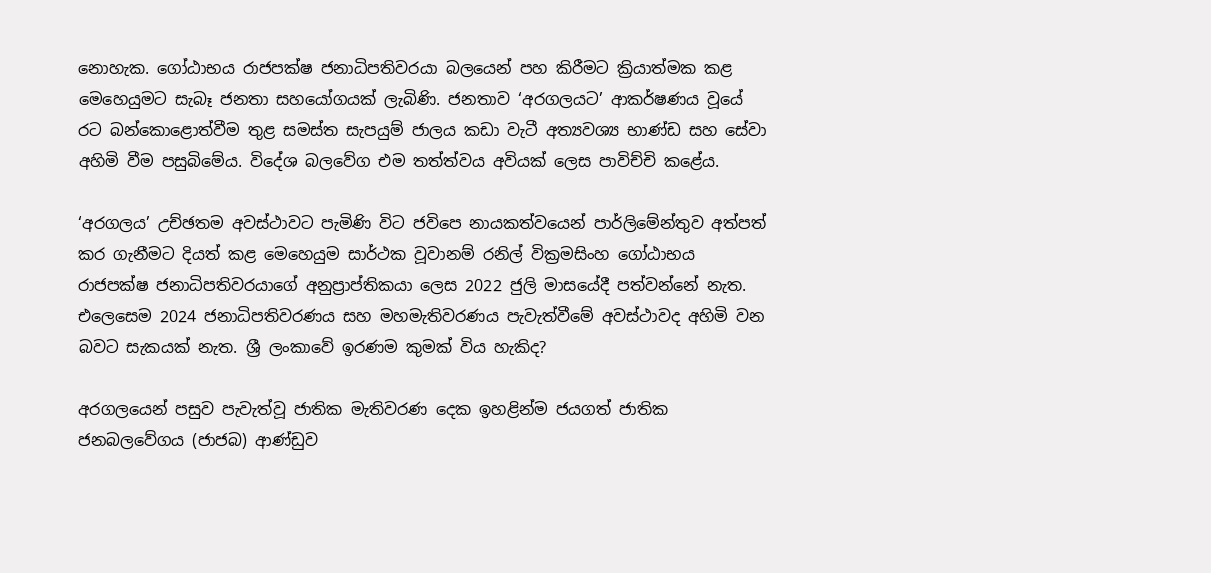නොහැක. ගෝඨාභය රාජපක්ෂ ජනාධිපතිවරයා බලයෙන් පහ කිරීමට ක්‍රියාත්මක කළ මෙහෙයුමට සැබෑ ජනතා සහයෝගයක් ලැබිණි. ජනතාව ‘අරගලයට’ ආකර්ෂණය වූයේ රට බන්කොළොත්වීම තුළ සමස්ත සැපයුම් ජාලය කඩා වැටී අත්‍යවශ්‍ය භාණ්ඩ සහ සේවා අහිමි වීම පසුබිමේය. විදේශ බලවේග එම තත්ත්වය අවියක් ලෙස පාවිච්චි කළේය.

‘අරගලය’ උච්ඡතම අවස්ථාවට පැමිණි විට ජවිපෙ නායකත්වයෙන් පාර්ලිමේන්තුව අත්පත් කර ගැනීමට දියත් කළ මෙහෙයුම සාර්ථක වූවානම් රනිල් වික්‍රමසිංහ ගෝඨාභය රාජපක්ෂ ජනාධිපතිවරයාගේ අනුප්‍රාප්තිකයා ලෙස 2022 ජුලි මාසයේදී පත්වන්නේ නැත. එලෙසෙම 2024 ජනාධිපතිවරණය සහ මහමැතිවරණය පැවැත්වීමේ අවස්ථාවද අහිමි වන බවට සැකයක් නැත. ශ්‍රී ලංකාවේ ඉරණම කුමක් විය හැකිද?

අරගලයෙන් පසුව පැවැත්වූ ජාතික මැතිවරණ දෙක ඉහළින්ම ජයගත් ජාතික ජනබලවේගය (ජාජබ) ආණ්ඩුව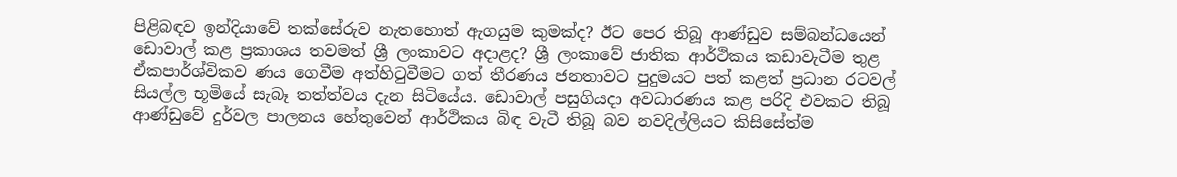පිළිබඳව ඉන්දියාවේ තක්සේරුව නැතහොත් ඇගයුම කුමක්ද? ඊට පෙර තිබූ ආණ්ඩුව සම්බන්ධයෙන් ඩොවාල් කළ ප්‍රකාශය තවමත් ශ්‍රී ලංකාවට අදාළද? ශ්‍රී ලංකාවේ ජාතික ආර්ථිකය කඩාවැටීම තුළ ඒකපාර්ශ්විකව ණය ගෙවීම අත්හිටුවීමට ගත් තීරණය ජනතාවට පුදුමයට පත් කළත් ප්‍රධාන රටවල් සියල්ල භූමියේ සැබෑ තත්ත්වය දැන සිටියේය. ඩොවාල් පසුගියදා අවධාරණය කළ පරිදි එවකට තිබූ ආණ්ඩුවේ දුර්වල පාලනය හේතුවෙන් ආර්ථිකය බිඳ වැටී තිබූ බව නවදිල්ලියට කිසිසේත්ම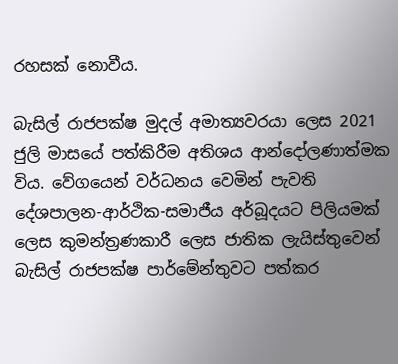රහසක් නොවීය.

බැසිල් රාජපක්ෂ මුදල් අමාත්‍යවරයා ලෙස 2021 ජුලි මාසයේ පත්කිරීම අතිශය ආන්දෝලණාත්මක විය. වේගයෙන් වර්ධනය වෙමින් පැවති දේශපාලන-ආර්ථික-සමාජීය අර්බූදයට පිලියමක් ලෙස කුමන්ත්‍රණකාරී ලෙස ජාතික ලැයිස්තුවෙන් බැසිල් රාජපක්ෂ පාර්මේන්තුවට පත්කර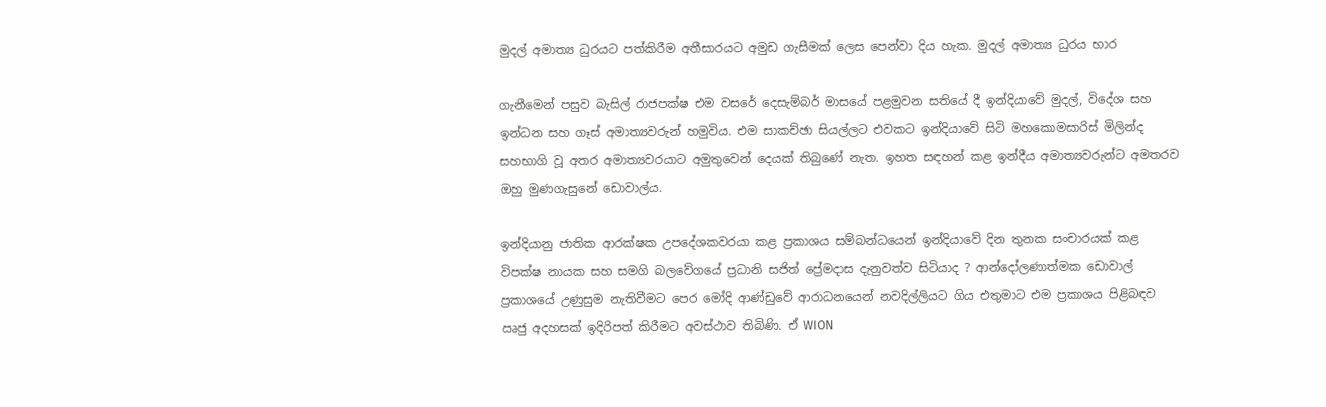මුදල් අමාත්‍ය ධුරයට පත්කිරීම අතීසාරයට අමුඩ ගැසීමක් ලෙස පෙන්වා දිය හැක. මුදල් අමාත්‍ය ධුරය භාර

ගැනීමෙන් පසුව බැසිල් රාජපක්ෂ එම වසරේ දෙසැම්බර් මාසයේ පළමුවන සතියේ දී ඉන්දියාවේ මුදල්, විදේශ සහ ඉන්ධන සහ ගෑස් අමාත්‍යවරුන් හමුවිය. එම සාකච්ඡා සියල්ලට එවකට ඉන්දියාවේ සිටි මහකොමසාරිස් මිලින්ද සහභාගි වූ අතර අමාත්‍යවරයාට අමුතුවෙන් දෙයක් තිබුණේ නැත. ඉහත සඳහන් කළ ඉන්දීය අමාත්‍යවරුන්ට අමතරව ඔහු මුණගැසුනේ ඩොවාල්ය.

ඉන්දියානු ජාතික ආරක්ෂක උපදේශකවරයා කළ ප්‍රකාශය සම්බන්ධයෙන් ඉන්දියාවේ දින තුනක සංචාරයක් කළ විපක්ෂ නායක සහ සමගි බලවේගයේ ප්‍රධානි සජිත් ප්‍රේමදාස දැනුවත්ව සිටියාද ? ආන්දෝලණාත්මක ඩොවාල් ප්‍රකාශයේ උණුසුම නැතිවීමට පෙර මෝදි ආණ්ඩුවේ ආරාධනයෙන් නවදිල්ලියට ගිය එතුමාට එම ප්‍රකාශය පිළිබඳව ඍජු අදහසක් ඉදිරිපත් කිරීමට අවස්ථාව තිබිණි. ඒ WION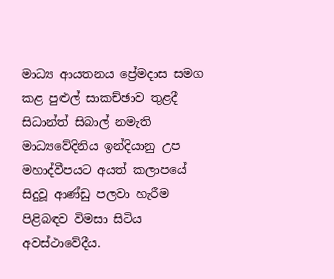මාධ්‍ය ආයතනය ප්‍රේමදාස සමග කළ පුළුල් සාකච්ඡාව තුළදී සිධාන්ත් සිබාල් නමැති මාධ්‍යවේදිනිය ඉන්දියානු උප මහාද්වීපයට අයත් කලාපයේ සිදුවූ ආණ්ඩු පලවා හැරීම පිළිබඳව විමසා සිටිය අවස්ථාවේදීය.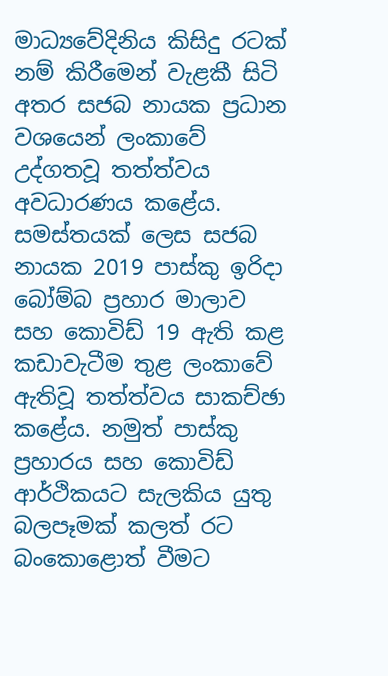මාධ්‍යවේදිනිය කිසිදු රටක් නම් කිරීමෙන් වැළකී සිටි අතර සජබ නායක ප්‍රධාන වශයෙන් ලංකාවේ උද්ගතවූ තත්ත්වය අවධාරණය කළේය. සමස්තයක් ලෙස සජබ නායක 2019 පාස්කු ඉරිදා බෝම්බ ප්‍රහාර මාලාව සහ කොවිඩ් 19 ඇති කළ කඩාවැටීම තුළ ලංකාවේ ඇතිවූ තත්ත්වය සාකච්ඡා කළේය. නමුත් පාස්කු ප්‍රහාරය සහ කොවිඩ් ආර්ථිකයට සැලකිය යුතු බලපෑමක් කලත් රට බංකොළොත් වීමට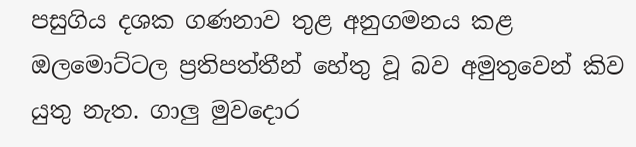පසුගිය දශක ගණනාව තුළ අනුගමනය කළ ඔලමොට්ටල ප්‍රතිපත්තීන් හේතු වූ බව අමුතුවෙන් කිව යුතු නැත. ගාලු මුවදොර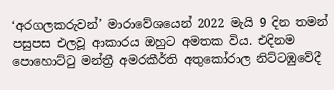‘අරගලකරුවන්’ මාරාවේශයෙන් 2022 මැයි 9 දින තමන් පසුපස එලවූ ආකාරය ඔහුට අමතක විය. එදිනම පොහොට්ටු මන්ත්‍රී අමරකීර්ති අතුකෝරාල නිට්ටඹුවේදී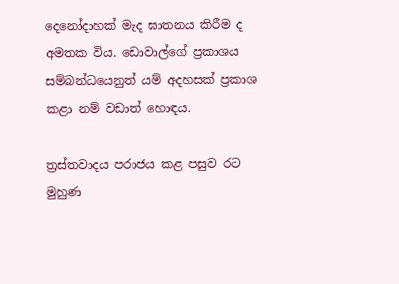දෙනෝදාහක් මැද ඝාතනය කිරීම ද අමතක විය. ඩොවාල්ගේ ප්‍රකාශය සම්බන්ධයෙනුත් යම් අදහසක් ප්‍රකාශ කළා නම් වඩාත් හොඳය.

ත්‍රස්තවාදය පරාජය කළ පසුව රට මුහුණ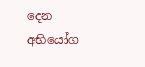දෙන අභියෝග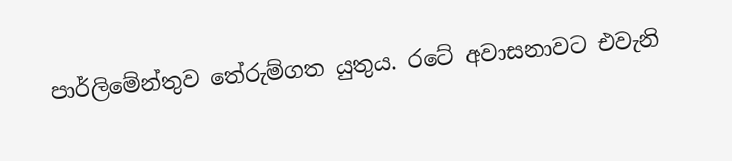පාර්ලිමේන්තුව තේරුම්ගත යුතුය. රටේ අවාසනාවට එවැනි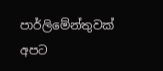පාර්ලිමේන්තුවක් අපට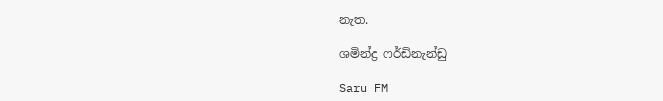නැත.

ශමින්ද්‍ර ෆර්ඩිනැන්ඩු

Saru FM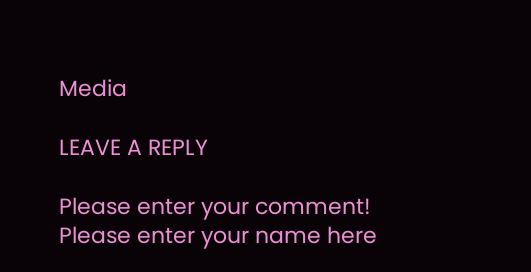Media

LEAVE A REPLY

Please enter your comment!
Please enter your name here